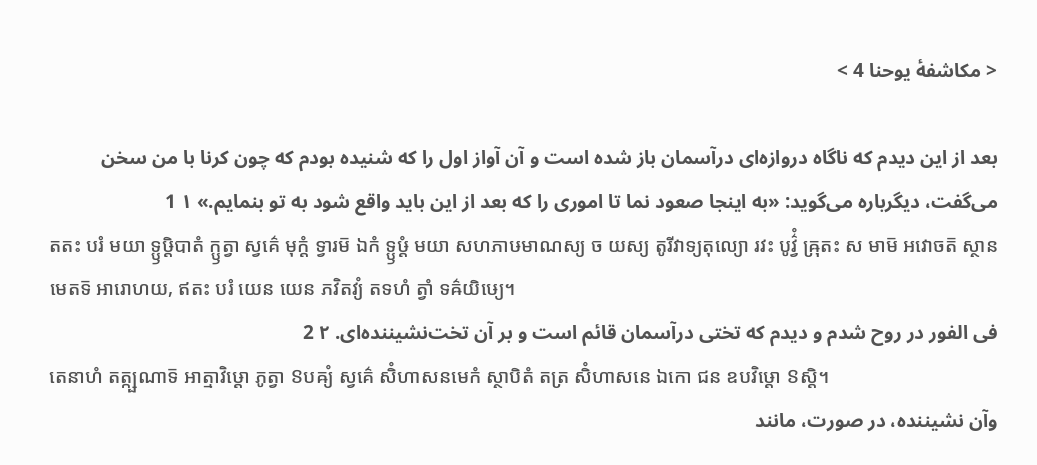< مکاشفهٔ یوحنا 4 >

بعد از این دیدم که ناگاه دروازه‌ای درآسمان باز شده است و آن آواز اول را که شنیده بودم که چون کرنا با من سخن می‌گفت، دیگرباره می‌گوید: «به اینجا صعود نما تا اموری را که بعد از این باید واقع شود به تو بنمایم.» ۱ 1
តតះ បរំ មយា ទ្ឫឞ្ដិបាតំ ក្ឫត្វា ស្វគ៌េ មុក្តំ ទ្វារម៑ ឯកំ ទ្ឫឞ្ដំ មយា សហភាឞមាណស្យ ច យស្យ តូរីវាទ្យតុល្យោ រវះ បូវ៌្វំ ឝ្រុតះ ស មាម៑ អវោចត៑ ស្ថានមេតទ៑ អារោហយ, ឥតះ បរំ យេន យេន ភវិតវ្យំ តទហំ ត្វាំ ទឝ៌យិឞ្យេ។
فی الفور در روح شدم و دیدم که تختی درآسمان قائم است و بر آن تخت‌نشیننده‌ای. ۲ 2
តេនាហំ តត្ក្ឞណាទ៑ អាត្មាវិឞ្ដោ ភូត្វា ៜបឝ្យំ ស្វគ៌េ សិំហាសនមេកំ ស្ថាបិតំ តត្រ សិំហាសនេ ឯកោ ជន ឧបវិឞ្ដោ ៜស្តិ។
وآن نشیننده، در صورت، مانند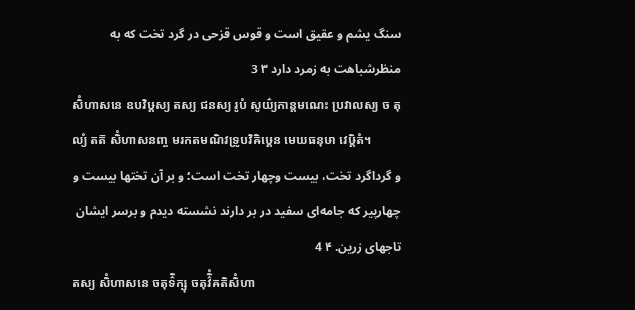سنگ یشم و عقیق است و قوس قزحی در گرد تخت که به منظرشباهت به زمرد دارد ۳ 3
សិំហាសនេ ឧបវិឞ្ដស្យ តស្យ ជនស្យ រូបំ សូយ៌្យកាន្តមណេះ ប្រវាលស្យ ច តុល្យំ តត៑ សិំហាសនញ្ច មរកតមណិវទ្រូបវិឝិឞ្ដេន មេឃធនុឞា វេឞ្ដិតំ។
و گرداگرد تخت، بیست وچهار تخت است؛ و بر آن تختها بیست و چهارپیر که جامه‌ای سفید در بر دارند نشسته دیدم و برسر ایشان تاجهای زرین. ۴ 4
តស្យ សិំហាសនេ ចតុទ៌ិក្ឞុ ចតុវ៌ិំឝតិសិំហា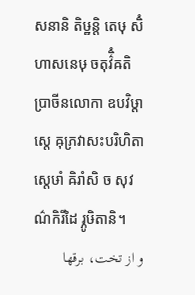សនានិ តិឞ្ឋន្តិ តេឞុ សិំហាសនេឞុ ចតុវ៌ិំឝតិ ប្រាចីនលោកា ឧបវិឞ្ដាស្តេ ឝុភ្រវាសះបរិហិតាស្តេឞាំ ឝិរាំសិ ច សុវណ៌កិរីដៃ រ្ភូឞិតានិ។
و از تخت، برقها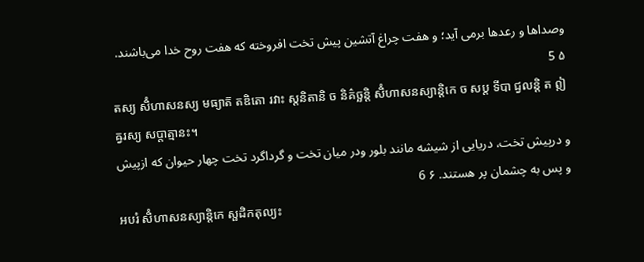وصداها و رعدها برمی آید؛ و هفت چراغ آتشین پیش تخت افروخته که هفت روح خدا می‌باشند. ۵ 5
តស្យ សិំហាសនស្យ មធ្យាត៑ តឌិតោ រវាះ ស្តនិតានិ ច និគ៌ច្ឆន្តិ សិំហាសនស្យាន្តិកេ ច សប្ត ទីបា ជ្វលន្តិ ត ឦឝ្វរស្យ សប្តាត្មានះ។
و در‌پیش تخت، دریایی از شیشه مانند بلور ودر میان تخت و گرداگرد تخت چهار حیوان که ازپیش و پس به چشمان پر هستند. ۶ 6
អបរំ សិំហាសនស្យាន្តិកេ ស្ផដិកតុល្យះ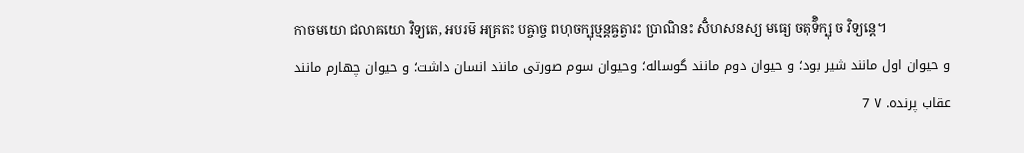កាចមយោ ជលាឝយោ វិទ្យតេ, អបរម៑ អគ្រតះ បឝ្ចាច្ច ពហុចក្ឞុឞ្មន្តឝ្ចត្វារះ ប្រាណិនះ សិំហសនស្យ មធ្យេ ចតុទ៌ិក្ឞុ ច វិទ្យន្តេ។
و حیوان اول مانند شیر بود؛ و حیوان دوم مانند گوساله؛ وحیوان سوم صورتی مانند انسان داشت؛ و حیوان چهارم مانند عقاب پرنده. ۷ 7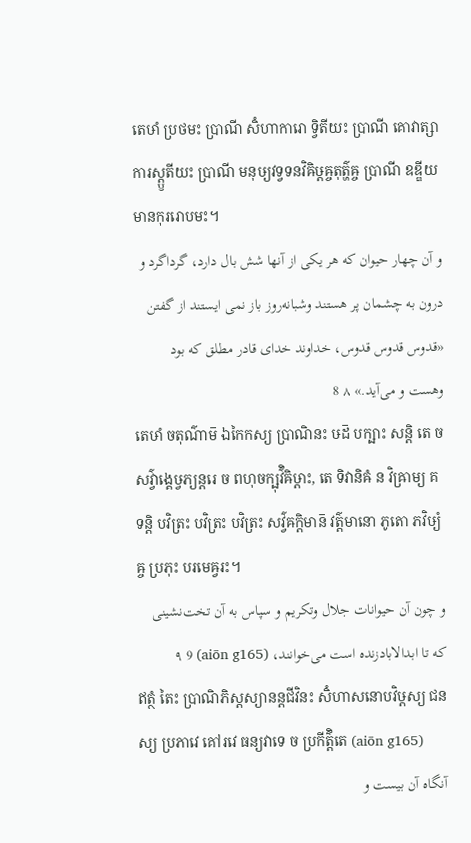តេឞាំ ប្រថមះ ប្រាណី សិំហាការោ ទ្វិតីយះ ប្រាណី គោវាត្សាការស្ត្ឫតីយះ ប្រាណី មនុឞ្យវទ្វទនវិឝិឞ្ដឝ្ចតុត៌្ហឝ្ច ប្រាណី ឧឌ្ឌីយមានកុររោបមះ។
و آن چهار حیوان که هر یکی از آنها شش بال دارد، گرداگرد و درون به چشمان پر هستند وشبانه‌روز باز نمی ایستند از گفتن «قدوس قدوس قدوس، خداوند خدای قادر مطلق که بود وهست و می‌آید.» ۸ 8
តេឞាំ ចតុណ៌ាម៑ ឯកៃកស្យ ប្រាណិនះ ឞដ៑ បក្ឞាះ សន្តិ តេ ច សវ៌្វាង្គេឞ្វភ្យន្តរេ ច ពហុចក្ឞុវ៌ិឝិឞ្ដាះ, តេ ទិវានិឝំ ន វិឝ្រាម្យ គទន្តិ បវិត្រះ បវិត្រះ បវិត្រះ សវ៌្វឝក្តិមាន៑ វត៌្តមានោ ភូតោ ភវិឞ្យំឝ្ច ប្រភុះ បរមេឝ្វរះ។
و چون آن حیوانات جلال وتکریم و سپاس به آن تخت‌نشینی که تا ابدالابادزنده است می‌خوانند، (aiōn g165) ۹ 9
ឥត្ថំ តៃះ ប្រាណិភិស្តស្យានន្តជីវិនះ សិំហាសនោបវិឞ្ដស្យ ជនស្យ ប្រភាវេ គៅរវេ ធន្យវាទេ ច ប្រកីត៌្តិតេ (aiōn g165)
آنگاه آن بیست و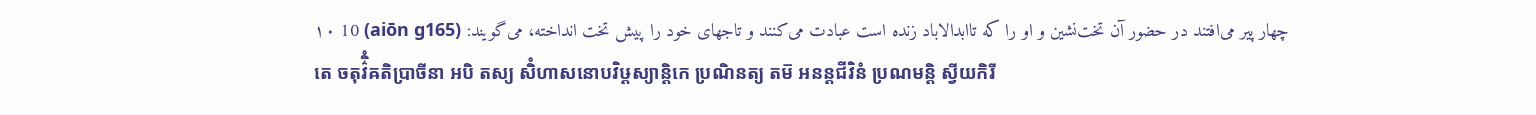چهار پیر می‌افتند در حضور آن تخت‌نشین و او را که تاابدالاباد زنده است عبادت می‌کنند و تاجهای خود را پیش تخت انداخته، می‌گویند: (aiōn g165) ۱۰ 10
តេ ចតុវ៌ិំឝតិប្រាចីនា អបិ តស្យ សិំហាសនោបវិឞ្ដស្យាន្តិកេ ប្រណិនត្យ តម៑ អនន្តជីវិនំ ប្រណមន្តិ ស្វីយកិរី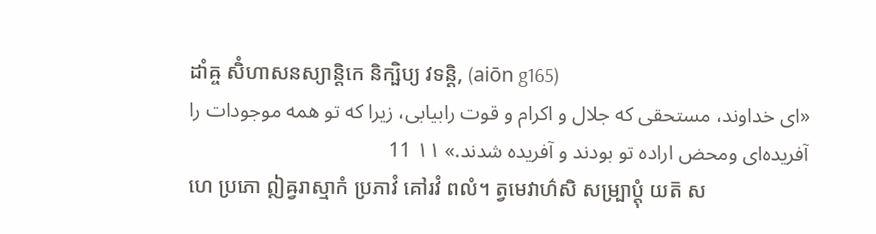ដាំឝ្ច សិំហាសនស្យាន្តិកេ និក្ឞិប្យ វទន្តិ, (aiōn g165)
«ای خداوند، مستحقی که جلال و اکرام و قوت رابیابی، زیرا که تو همه موجودات را آفریده‌ای ومحض اراده تو بودند و آفریده شدند.» ۱۱ 11
ហេ ប្រភោ ឦឝ្វរាស្មាកំ ប្រភាវំ គៅរវំ ពលំ។ ត្វមេវាហ៌សិ សម្ប្រាប្តុំ យត៑ ស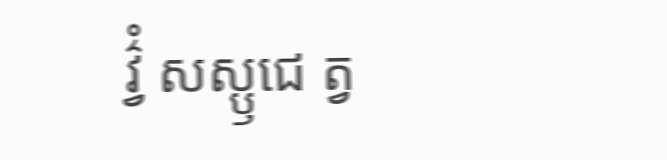វ៌្វំ សស្ឫជេ ត្វ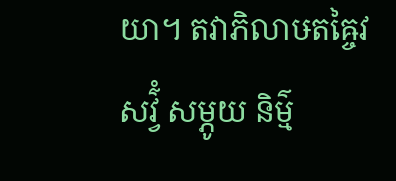យា។ តវាភិលាឞតឝ្ចៃវ សវ៌្វំ សម្ភូយ និម៌្ម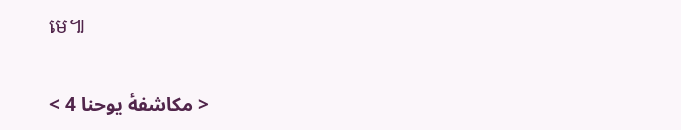មេ៕

< مکاشفهٔ یوحنا 4 >